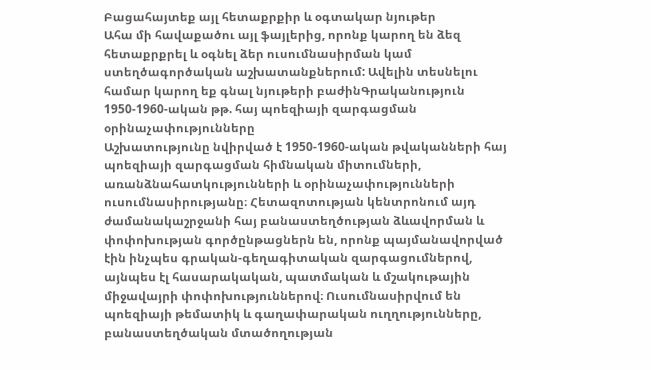Բացահայտեք այլ հետաքրքիր և օգտակար նյութեր
Ահա մի հավաքածու այլ ֆայլերից, որոնք կարող են ձեզ հետաքրքրել և օգնել ձեր ուսումնասիրման կամ ստեղծագործական աշխատանքներում: Ավելին տեսնելու համար կարող եք գնալ նյութերի բաժինԳրականություն
1950-1960-ական թթ. հայ պոեզիայի զարգացման օրինաչափությունները
Աշխատությունը նվիրված է 1950-1960-ական թվականների հայ պոեզիայի զարգացման հիմնական միտումների, առանձնահատկությունների և օրինաչափությունների ուսումնասիրությանը։ Հետազոտության կենտրոնում այդ ժամանակաշրջանի հայ բանաստեղծության ձևավորման և փոփոխության գործընթացներն են, որոնք պայմանավորված էին ինչպես գրական-գեղագիտական զարգացումներով, այնպես էլ հասարակական, պատմական և մշակութային միջավայրի փոփոխություններով։ Ուսումնասիրվում են պոեզիայի թեմատիկ և գաղափարական ուղղությունները, բանաստեղծական մտածողության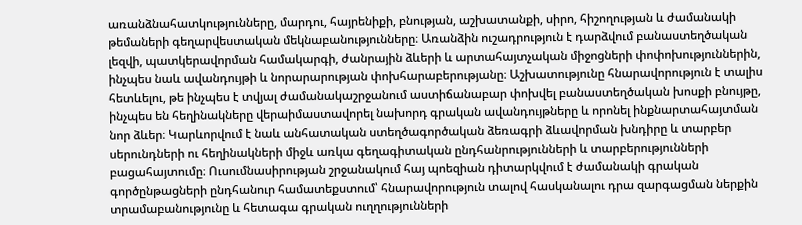առանձնահատկությունները, մարդու, հայրենիքի, բնության, աշխատանքի, սիրո, հիշողության և ժամանակի թեմաների գեղարվեստական մեկնաբանությունները։ Առանձին ուշադրություն է դարձվում բանաստեղծական լեզվի, պատկերավորման համակարգի, ժանրային ձևերի և արտահայտչական միջոցների փոփոխություններին, ինչպես նաև ավանդույթի և նորարարության փոխհարաբերությանը։ Աշխատությունը հնարավորություն է տալիս հետևելու, թե ինչպես է տվյալ ժամանակաշրջանում աստիճանաբար փոխվել բանաստեղծական խոսքի բնույթը, ինչպես են հեղինակները վերաիմաստավորել նախորդ գրական ավանդույթները և որոնել ինքնարտահայտման նոր ձևեր։ Կարևորվում է նաև անհատական ստեղծագործական ձեռագրի ձևավորման խնդիրը և տարբեր սերունդների ու հեղինակների միջև առկա գեղագիտական ընդհանրությունների և տարբերությունների բացահայտումը։ Ուսումնասիրության շրջանակում հայ պոեզիան դիտարկվում է ժամանակի գրական գործընթացների ընդհանուր համատեքստում՝ հնարավորություն տալով հասկանալու դրա զարգացման ներքին տրամաբանությունը և հետագա գրական ուղղությունների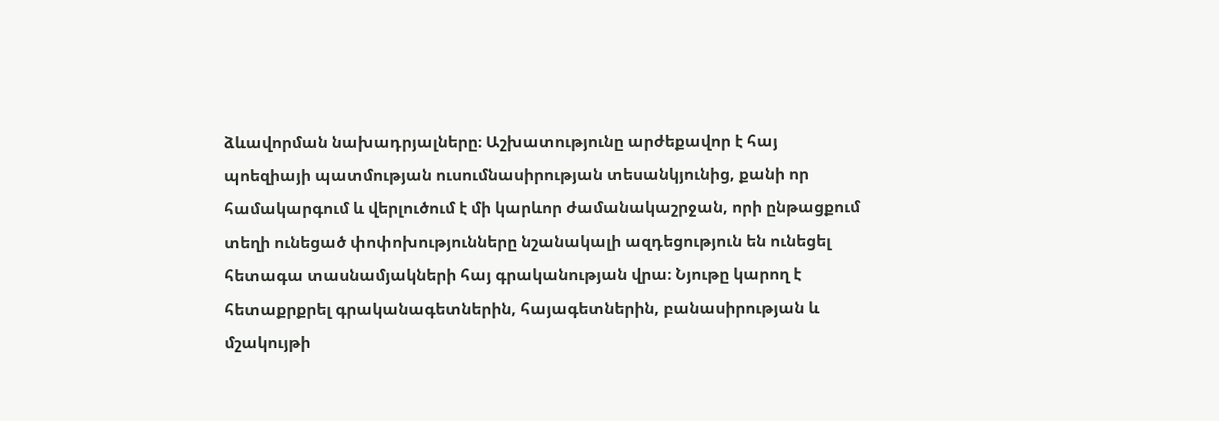ձևավորման նախադրյալները։ Աշխատությունը արժեքավոր է հայ պոեզիայի պատմության ուսումնասիրության տեսանկյունից, քանի որ համակարգում և վերլուծում է մի կարևոր ժամանակաշրջան, որի ընթացքում տեղի ունեցած փոփոխությունները նշանակալի ազդեցություն են ունեցել հետագա տասնամյակների հայ գրականության վրա։ Նյութը կարող է հետաքրքրել գրականագետներին, հայագետներին, բանասիրության և մշակույթի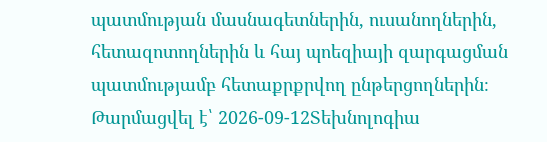պատմության մասնագետներին, ուսանողներին, հետազոտողներին և հայ պոեզիայի զարգացման պատմությամբ հետաքրքրվող ընթերցողներին։
Թարմացվել է՝ 2026-09-12Տեխնոլոգիա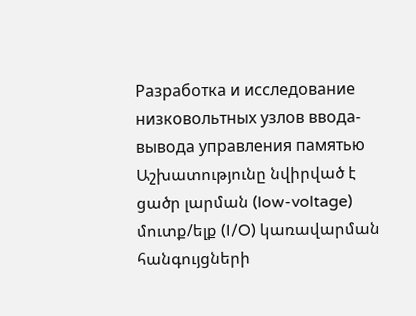Разработка и исследование низковольтных узлов ввода-вывода управления памятью
Աշխատությունը նվիրված է ցածր լարման (low-voltage) մուտք/ելք (I/O) կառավարման հանգույցների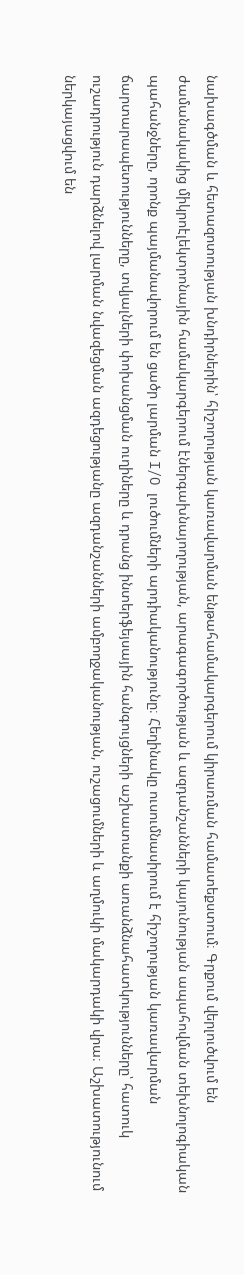նախագծման և հետազոտության խնդիրներին՝ հիշողության կառավարման ենթահամակարգերում կիրառման համատեքստում։ Գրքում վերլուծվում են ժամանակակից միկրոէլեկտրոնային համակարգերում էներգախնայողության, արագագործության և ազդանշանների կայունության ապահովման տեխնոլոգիական պահանջները, որոնք պայմանավորում են ցածր լարման I/O լուծումների արդիականությունը։ Հեղինակը ուսումնասիրում է հիշողության կառավարման ճարտարապետությունները, տվյալների փոխանցման ուղիները և դրանց ինտերֆեյսային հանգույցների աշխատանքի առանձնահատկությունները՝ հատուկ ուշադրություն դարձնելով լարման նվազեցման ազդեցությանը ազդանշանների ամբողջականության, ուշացումների և աղմուկի մակարդակի վրա։ Աշխատությունում ներկայացվում են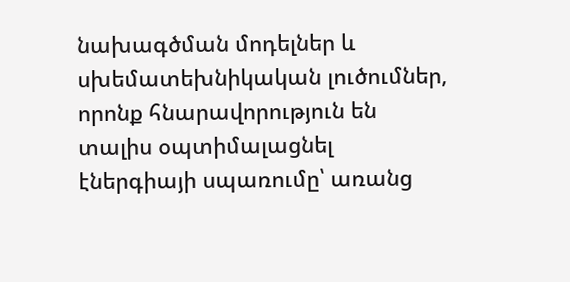նախագծման մոդելներ և սխեմատեխնիկական լուծումներ, որոնք հնարավորություն են տալիս օպտիմալացնել էներգիայի սպառումը՝ առանց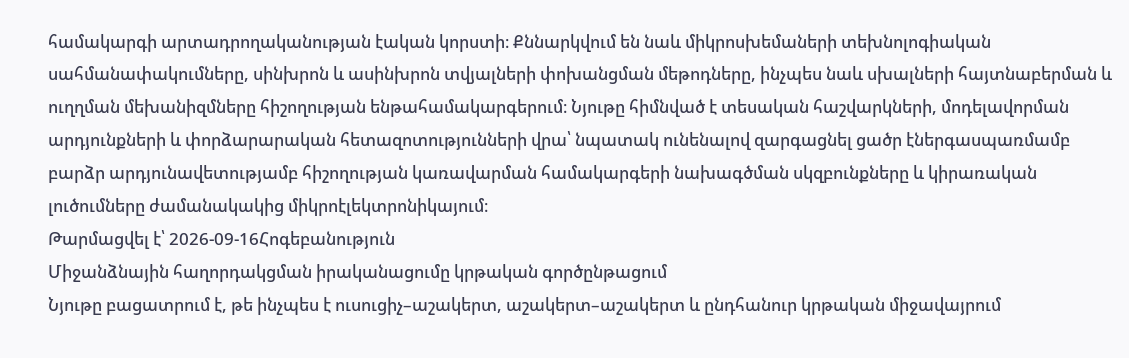համակարգի արտադրողականության էական կորստի։ Քննարկվում են նաև միկրոսխեմաների տեխնոլոգիական սահմանափակումները, սինխրոն և ասինխրոն տվյալների փոխանցման մեթոդները, ինչպես նաև սխալների հայտնաբերման և ուղղման մեխանիզմները հիշողության ենթահամակարգերում։ Նյութը հիմնված է տեսական հաշվարկների, մոդելավորման արդյունքների և փորձարարական հետազոտությունների վրա՝ նպատակ ունենալով զարգացնել ցածր էներգասպառմամբ բարձր արդյունավետությամբ հիշողության կառավարման համակարգերի նախագծման սկզբունքները և կիրառական լուծումները ժամանակակից միկրոէլեկտրոնիկայում։
Թարմացվել է՝ 2026-09-16Հոգեբանություն
Միջանձնային հաղորդակցման իրականացումը կրթական գործընթացում
Նյութը բացատրում է, թե ինչպես է ուսուցիչ–աշակերտ, աշակերտ–աշակերտ և ընդհանուր կրթական միջավայրում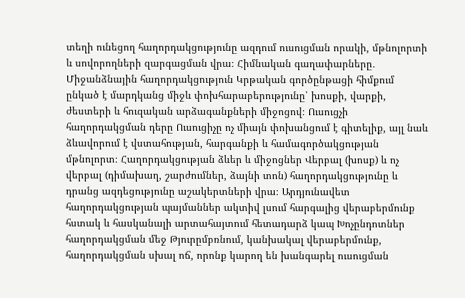տեղի ունեցող հաղորդակցությունը ազդում ուսուցման որակի, մթնոլորտի և սովորողների զարգացման վրա։ Հիմնական գաղափարները․ Միջանձնային հաղորդակցություն Կրթական գործընթացի հիմքում ընկած է մարդկանց միջև փոխհարաբերությունը՝ խոսքի, վարքի, ժեստերի և հուզական արձագանքների միջոցով։ Ուսուցչի հաղորդակցման դերը Ուսուցիչը ոչ միայն փոխանցում է գիտելիք, այլ նաև ձևավորում է վստահության, հարգանքի և համագործակցության մթնոլորտ։ Հաղորդակցության ձևեր և միջոցներ Վերբալ (խոսք) և ոչ վերբալ (դիմախաղ, շարժումներ, ձայնի տոն) հաղորդակցությունը և դրանց ազդեցությունը աշակերտների վրա։ Արդյունավետ հաղորդակցության պայմաններ ակտիվ լսում հարգալից վերաբերմունք հստակ և հասկանալի արտահայտում հետադարձ կապ Խոչընդոտներ հաղորդակցման մեջ Թյուրըմբռնում, կանխակալ վերաբերմունք, հաղորդակցման սխալ ոճ, որոնք կարող են խանգարել ուսուցման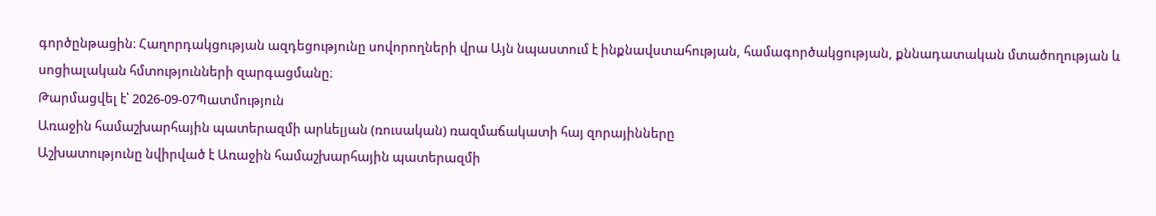գործընթացին։ Հաղորդակցության ազդեցությունը սովորողների վրա Այն նպաստում է ինքնավստահության, համագործակցության, քննադատական մտածողության և սոցիալական հմտությունների զարգացմանը։
Թարմացվել է՝ 2026-09-07Պատմություն
Առաջին համաշխարհային պատերազմի արևելյան (ռուսական) ռազմաճակատի հայ զորայինները
Աշխատությունը նվիրված է Առաջին համաշխարհային պատերազմի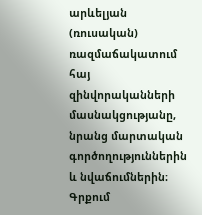արևելյան (ռուսական) ռազմաճակատում հայ զինվորականների մասնակցությանը, նրանց մարտական գործողություններին և նվաճումներին։ Գրքում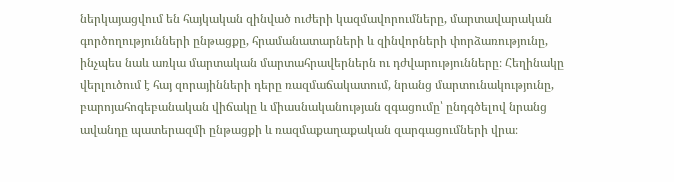ներկայացվում են հայկական զինված ուժերի կազմավորումները, մարտավարական գործողությունների ընթացքը, հրամանատարների և զինվորների փորձառությունը, ինչպես նաև առկա մարտական մարտահրավերներն ու դժվարությունները։ Հեղինակը վերլուծում է հայ զորայինների դերը ռազմաճակատում, նրանց մարտունակությունը, բարոյահոգեբանական վիճակը և միասնականության զգացումը՝ ընդգծելով նրանց ավանդը պատերազմի ընթացքի և ռազմաքաղաքական զարգացումների վրա։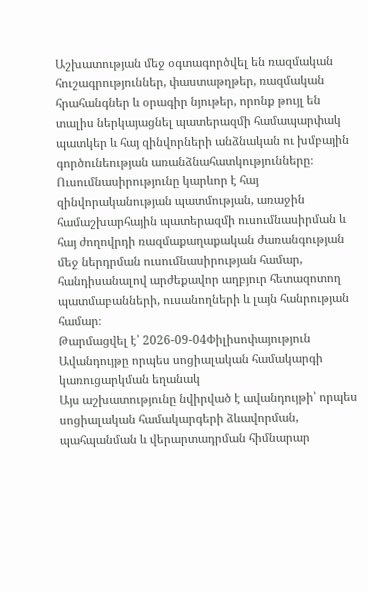Աշխատության մեջ օգտագործվել են ռազմական հուշագրություններ, փաստաթղթեր, ռազմական հրահանգներ և օրագիր նյութեր, որոնք թույլ են տալիս ներկայացնել պատերազմի համապարփակ պատկեր և հայ զինվորների անձնական ու խմբային գործունեության առանձնահատկությունները։ Ուսումնասիրությունը կարևոր է հայ զինվորականության պատմության, առաջին համաշխարհային պատերազմի ուսումնասիրման և հայ ժողովրդի ռազմաքաղաքական ժառանգության մեջ ներդրման ուսումնասիրության համար, հանդիսանալով արժեքավոր աղբյուր հետազոտող պատմաբանների, ուսանողների և լայն հանրության համար։
Թարմացվել է՝ 2026-09-04Փիլիսոփայություն
Ավանդույթը որպես սոցիալական համակարգի կառուցարկման եղանակ
Այս աշխատությունը նվիրված է ավանդույթի՝ որպես սոցիալական համակարգերի ձևավորման, պահպանման և վերարտադրման հիմնարար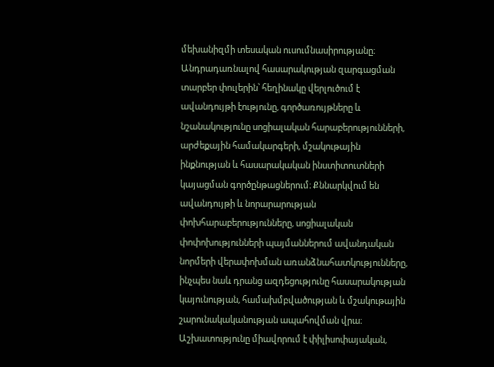մեխանիզմի տեսական ուսումնասիրությանը։ Անդրադառնալով հասարակության զարգացման տարբեր փուլերին՝ հեղինակը վերլուծում է ավանդույթի էությունը, գործառույթները և նշանակությունը սոցիալական հարաբերությունների, արժեքային համակարգերի, մշակութային ինքնության և հասարակական ինստիտուտների կայացման գործընթացներում։ Քննարկվում են ավանդույթի և նորարարության փոխհարաբերությունները, սոցիալական փոփոխությունների պայմաններում ավանդական նորմերի վերափոխման առանձնահատկությունները, ինչպես նաև դրանց ազդեցությունը հասարակության կայունության, համախմբվածության և մշակութային շարունակականության ապահովման վրա։ Աշխատությունը միավորում է փիլիսոփայական,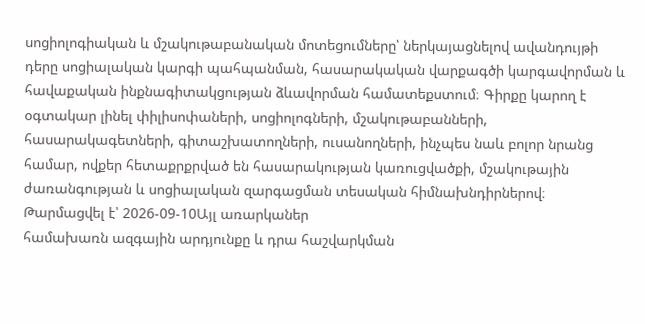սոցիոլոգիական և մշակութաբանական մոտեցումները՝ ներկայացնելով ավանդույթի դերը սոցիալական կարգի պահպանման, հասարակական վարքագծի կարգավորման և հավաքական ինքնագիտակցության ձևավորման համատեքստում։ Գիրքը կարող է օգտակար լինել փիլիսոփաների, սոցիոլոգների, մշակութաբանների, հասարակագետների, գիտաշխատողների, ուսանողների, ինչպես նաև բոլոր նրանց համար, ովքեր հետաքրքրված են հասարակության կառուցվածքի, մշակութային ժառանգության և սոցիալական զարգացման տեսական հիմնախնդիրներով։
Թարմացվել է՝ 2026-09-10Այլ առարկաներ
համախառն ազգային արդյունքը և դրա հաշվարկման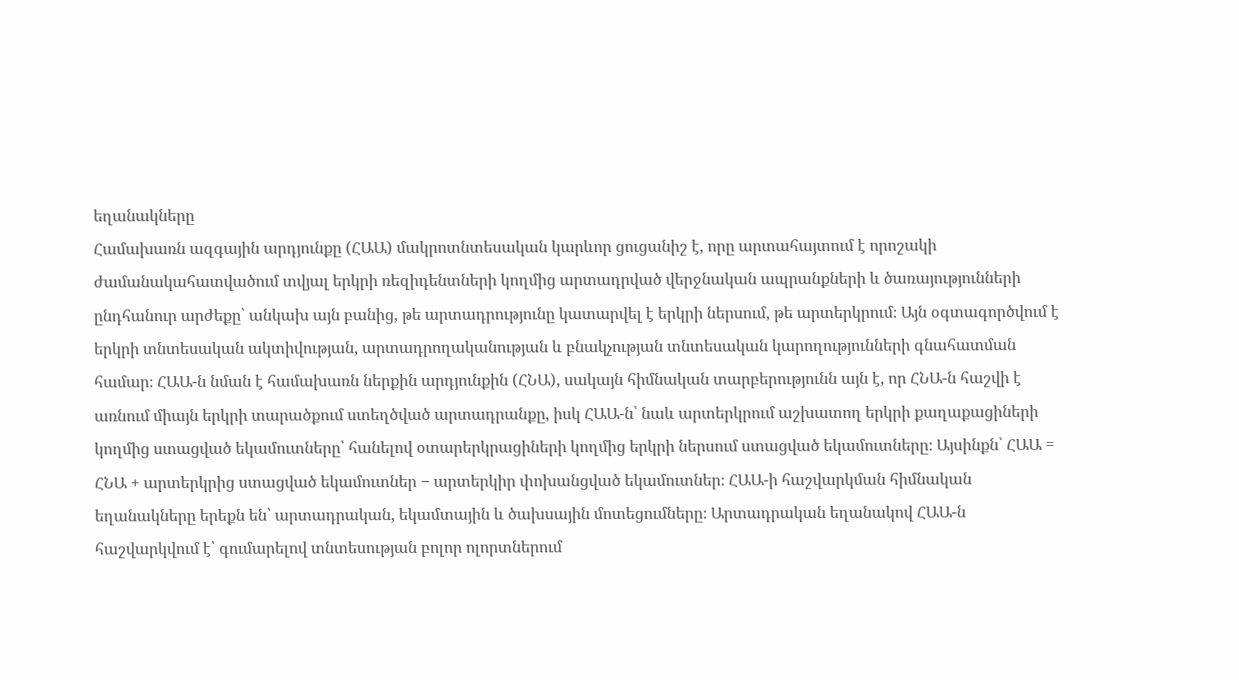եղանակները
Համախառն ազգային արդյունքը (ՀԱԱ) մակրոտնտեսական կարևոր ցուցանիշ է, որը արտահայտում է որոշակի ժամանակահատվածում տվյալ երկրի ռեզիդենտների կողմից արտադրված վերջնական ապրանքների և ծառայությունների ընդհանուր արժեքը՝ անկախ այն բանից, թե արտադրությունը կատարվել է երկրի ներսում, թե արտերկրում։ Այն օգտագործվում է երկրի տնտեսական ակտիվության, արտադրողականության և բնակչության տնտեսական կարողությունների գնահատման համար։ ՀԱԱ-ն նման է համախառն ներքին արդյունքին (ՀՆԱ), սակայն հիմնական տարբերությունն այն է, որ ՀՆԱ-ն հաշվի է առնում միայն երկրի տարածքում ստեղծված արտադրանքը, իսկ ՀԱԱ-ն՝ նաև արտերկրում աշխատող երկրի քաղաքացիների կողմից ստացված եկամուտները՝ հանելով օտարերկրացիների կողմից երկրի ներսում ստացված եկամուտները։ Այսինքն՝ ՀԱԱ = ՀՆԱ + արտերկրից ստացված եկամուտներ − արտերկիր փոխանցված եկամուտներ։ ՀԱԱ-ի հաշվարկման հիմնական եղանակները երեքն են՝ արտադրական, եկամտային և ծախսային մոտեցումները։ Արտադրական եղանակով ՀԱԱ-ն հաշվարկվում է՝ գումարելով տնտեսության բոլոր ոլորտներում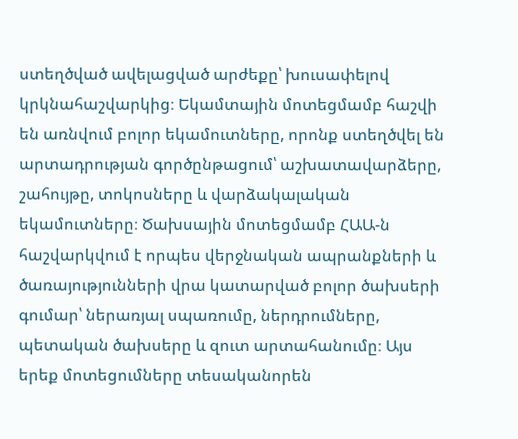ստեղծված ավելացված արժեքը՝ խուսափելով կրկնահաշվարկից։ Եկամտային մոտեցմամբ հաշվի են առնվում բոլոր եկամուտները, որոնք ստեղծվել են արտադրության գործընթացում՝ աշխատավարձերը, շահույթը, տոկոսները և վարձակալական եկամուտները։ Ծախսային մոտեցմամբ ՀԱԱ-ն հաշվարկվում է որպես վերջնական ապրանքների և ծառայությունների վրա կատարված բոլոր ծախսերի գումար՝ ներառյալ սպառումը, ներդրումները, պետական ծախսերը և զուտ արտահանումը։ Այս երեք մոտեցումները տեսականորեն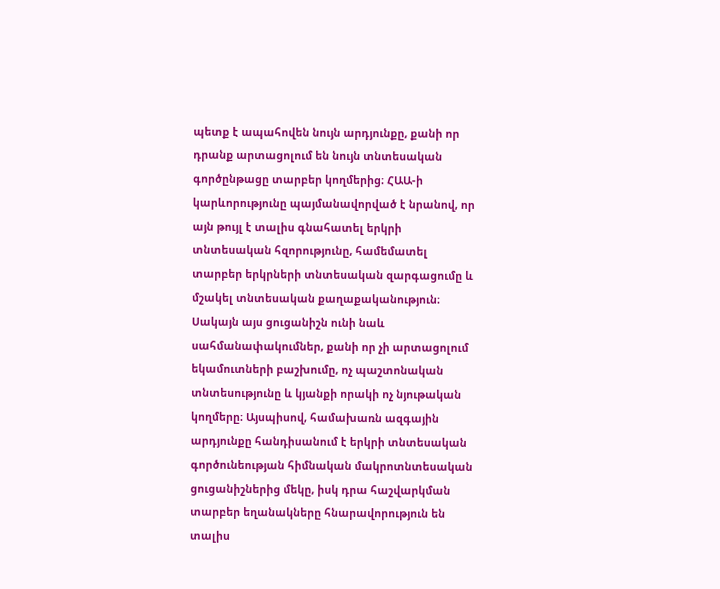պետք է ապահովեն նույն արդյունքը, քանի որ դրանք արտացոլում են նույն տնտեսական գործընթացը տարբեր կողմերից։ ՀԱԱ-ի կարևորությունը պայմանավորված է նրանով, որ այն թույլ է տալիս գնահատել երկրի տնտեսական հզորությունը, համեմատել տարբեր երկրների տնտեսական զարգացումը և մշակել տնտեսական քաղաքականություն։ Սակայն այս ցուցանիշն ունի նաև սահմանափակումներ, քանի որ չի արտացոլում եկամուտների բաշխումը, ոչ պաշտոնական տնտեսությունը և կյանքի որակի ոչ նյութական կողմերը։ Այսպիսով, համախառն ազգային արդյունքը հանդիսանում է երկրի տնտեսական գործունեության հիմնական մակրոտնտեսական ցուցանիշներից մեկը, իսկ դրա հաշվարկման տարբեր եղանակները հնարավորություն են տալիս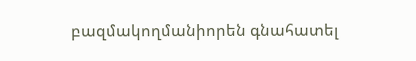բազմակողմանիորեն գնահատել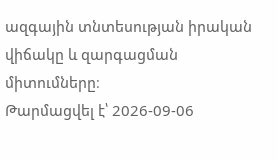ազգային տնտեսության իրական վիճակը և զարգացման միտումները։
Թարմացվել է՝ 2026-09-06